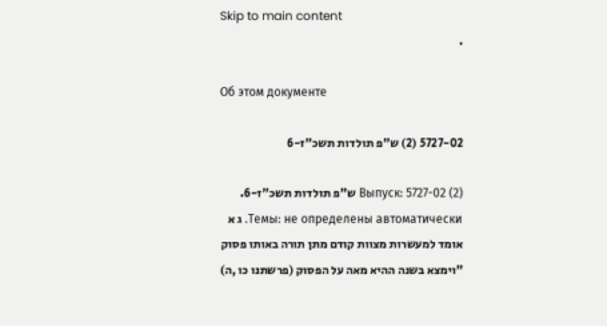Skip to main content
.

Об этом документе

5727-02 (2) ש"פ תולדות תשכ"ז-6

Выпуск: 5727-02 (2) ש"פ תולדות תשכ"ז-6. Темы: не определены автоматически. ג א אומד למעשרות מצוות קודם מתן תורה באותו פסוק "וימצא בשנה ההיא מאה על הפסוק (פרשתנו כו ,ה)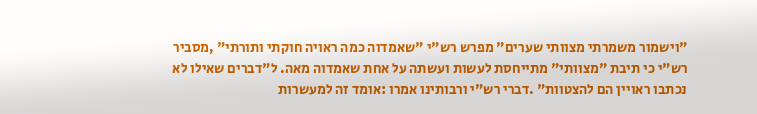"וישמור משמרתי מצוותי שערים" מפרש רש"י "שאמדוה כמה ראויה חוקתי ותורתי" ,מסביר רש"י כי תיבת "מצוותי" מתייחסת לעשות ועשתה על אחת שאמדוה מאה. ל"דברים שאילו לא נכתבו ראויין הם להצטוות" .דברי רש"י ורבותינו אמרו :אומד זה למעשרות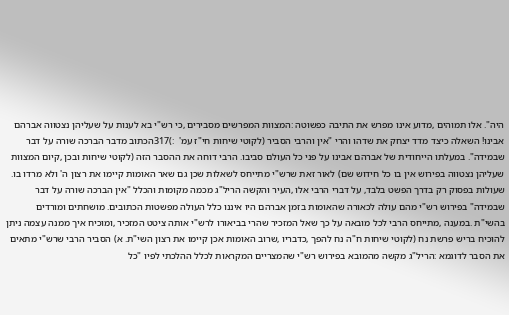היה". אלו תמוהים ,מדוע אינו מפרש את התיבה כפשוטה :המצוות המפרשים מסבירים ,כי רש"י בא לענות על שעליהן נצטווה אברהם אבינו! השאלה כיצד מדד יצחק את שדהו והרי "אין והרבי הסביר (לקוטי שיחות חי"ז עמ'  :)317הכתוב מדבר הברכה שורה על דבר שבמידה". במעלתו הייחודית של אברהם אבינו על פני כל העולם סביבו. הרבי דוחה את ההסבר הזה (לקוטי שיחות ובכן ,קיום המצוות שעליהן נצטווה בפירוש אין בו כל חידוש שם) לאור זאת שרש"י מתייחס לשאלות שכן גם שאר האומות קיימו את רצון ה' ולא מרדו בו. שעולות בפסוק רק בדרך הפשט בלבד, על דברי הרבי אלו ,העיר והקשה הריל"ג מכמה מקומות והכלל "אין הברכה שורה על דבר שבמידה" בפירוש רש"י מהם עולה לכאורה שהאומות בזמן אברהם היו איננו כלל העולה מפשטות הכתובים. מושחתים ומורדים בהשי"ת .במענה ,מתייחס הרבי לכל מובאה על כך שאל המזכיר שהרי בביאורו לרש"י אותה ציטט המזכיר ,ומוכיח איך ממנה עצמה ניתן להוכיח בריש פרשת נח (לקוטי שיחות ח"ה נח להפך ,כדבריו ,שרוב האומות אכן קיימו את רצון השי"ת. א) הסביר הרבי שרש"י מתאים את הסבר לדוגמא :הריל"ג מקשה מהמובא בפירוש רש"י שהמצריים המקראות לכלל ההלכתי לפיו "כל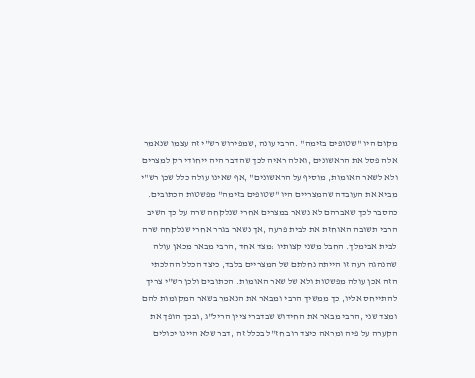מקום היו "שטופים בזימה" .הרבי עונה ,שמפירוש רש"י זה עצמו שנאמר אלה פסל את הראשונים ,ואלה ראיה לכך שהדבר היה ייחודי רק למצרים ולא לשאר האומות, מוסיף על הראשונים" ,אף שאינו עולה כלל שכן רש"י מביא את העובדה שהמצריים היו "שטופים בזימה" מפשטות הכתובים. כהסבר לכך שאברהם לא נשאר במצרים אחרי שנלקחה שרה על כך השיב הרבי תשובה האוחזת את לבית פרעה ,אך נשאר בגרר אחרי שנלקחה שרה לבית אבימלך. החבל משני קצותיו :מצד אחד ,הרבי מבאר מכאן עולה שהנהגה רעה זו הייתה נחלתם של המצריים בלבד, כיצד הכלל ההלכתי הזה אכן עולה מפשטות ולא של שאר האומות. הכתובים ולכן רש"י צריך להתייחס אליו, כך ממשיך הרבי ומבאר את הנאמר בשאר המקומות להם ומצד שני ,הרבי מבאר את החידוש שבדברי ציין הריל"ג ,ובכך הופך את הקערה על פיה ומראה כיצד רוב חז"ל בכלל זה ,דבר שלא היינו יכולים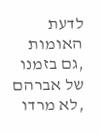לדעת האומות ,גם בזמנו של אברהם ,לא מרדו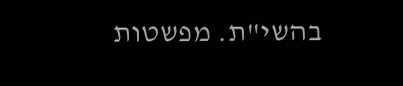בהשי"ת. מפשטות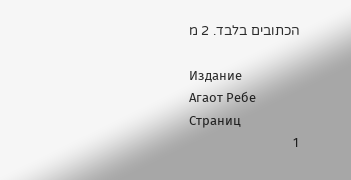הכתובים בלבד. 2 מ

Издание
Агаот Ребе
Страниц
1